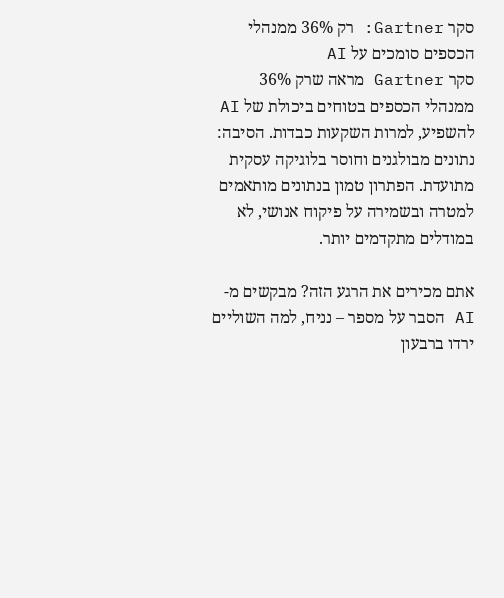סקר Gartner: רק 36% ממנהלי הכספים סומכים על AI
סקר Gartner מראה שרק 36% ממנהלי הכספים בטוחים ביכולת של AI להשפיע, למרות השקעות כבדות. הסיבה: נתונים מבולגנים וחוסר בלוגיקה עסקית מתועדת. הפתרון טמון בנתונים מותאמים למטרה ובשמירה על פיקוח אנושי, לא במודלים מתקדמים יותר.

אתם מכירים את הרגע הזה? מבקשים מ-AI הסבר על מספר – נניח, למה השוליים ירדו ברבעון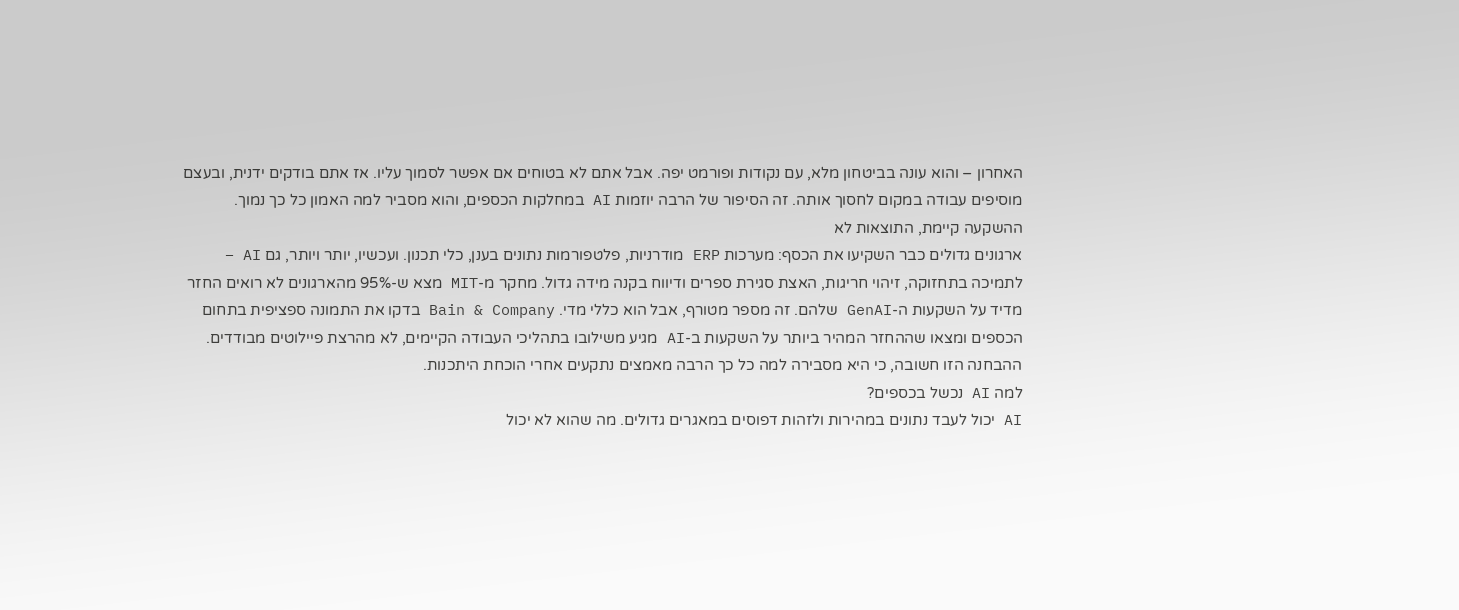האחרון – והוא עונה בביטחון מלא, עם נקודות ופורמט יפה. אבל אתם לא בטוחים אם אפשר לסמוך עליו. אז אתם בודקים ידנית, ובעצם מוסיפים עבודה במקום לחסוך אותה. זה הסיפור של הרבה יוזמות AI במחלקות הכספים, והוא מסביר למה האמון כל כך נמוך.
ההשקעה קיימת, התוצאות לא
ארגונים גדולים כבר השקיעו את הכסף: מערכות ERP מודרניות, פלטפורמות נתונים בענן, כלי תכנון. ועכשיו, יותר ויותר, גם AI – לתמיכה בתחזוקה, זיהוי חריגות, האצת סגירת ספרים ודיווח בקנה מידה גדול. מחקר מ-MIT מצא ש-95% מהארגונים לא רואים החזר מדיד על השקעות ה-GenAI שלהם. זה מספר מטורף, אבל הוא כללי מדי. Bain & Company בדקו את התמונה ספציפית בתחום הכספים ומצאו שההחזר המהיר ביותר על השקעות ב-AI מגיע משילובו בתהליכי העבודה הקיימים, לא מהרצת פיילוטים מבודדים. ההבחנה הזו חשובה, כי היא מסבירה למה כל כך הרבה מאמצים נתקעים אחרי הוכחת היתכנות.
למה AI נכשל בכספים?
AI יכול לעבד נתונים במהירות ולזהות דפוסים במאגרים גדולים. מה שהוא לא יכול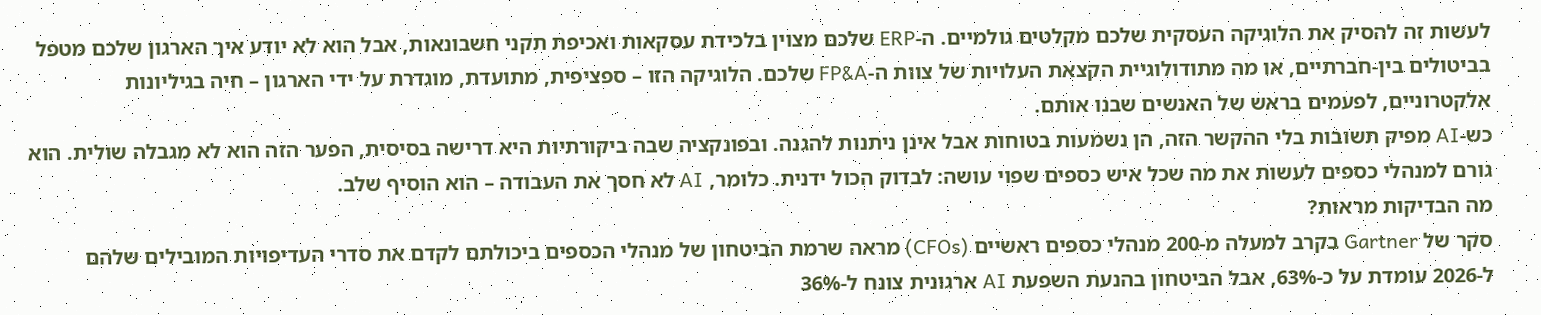לעשות זה להסיק את הלוגיקה העסקית שלכם מקלטים גולמיים. ה-ERP שלכם מצוין בלכידת עסקאות ואכיפת תקני חשבונאות, אבל הוא לא יודע איך הארגון שלכם מטפל בביטולים בין-חברתיים, או מה מתודולוגיית הקצאת העלויות של צוות ה-FP&A שלכם. הלוגיקה הזו – ספציפית, מתועדת, מוגדרת על ידי הארגון – חיה בגיליונות אלקטרוניים, לפעמים בראש של האנשים שבנו אותם.
כש-AI מפיק תשובות בלי ההקשר הזה, הן נשמעות בטוחות אבל אינן ניתנות להגנה. ובפונקציה שבה ביקורתיות היא דרישה בסיסית, הפער הזה הוא לא מגבלה שולית. הוא גורם למנהלי כספים לעשות את מה שכל איש כספים שפוי עושה: לבדוק הכול ידנית. כלומר, AI לא חסך את העבודה – הוא הוסיף שלב.
מה הבדיקות מראות?
סקר של Gartner בקרב למעלה מ-200 מנהלי כספים ראשיים (CFOs) מראה שרמת הביטחון של מנהלי הכספים ביכולתם לקדם את סדרי העדיפויות המובילים שלהם ל-2026 עומדת על כ-63%, אבל הביטחון בהנעת השפעת AI ארגונית צונח ל-36%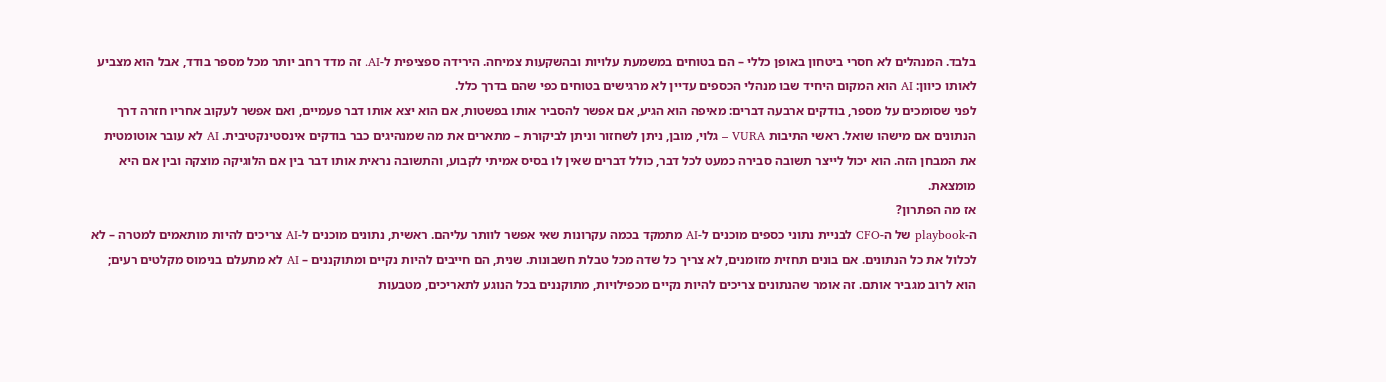בלבד. המנהלים לא חסרי ביטחון באופן כללי – הם בטוחים במשמעת עלויות ובהשקעות צמיחה. הירידה ספציפית ל-AI. זה מדד רחב יותר מכל מספר בודד, אבל הוא מצביע לאותו כיוון: AI הוא המקום היחיד שבו מנהלי הכספים עדיין לא מרגישים בטוחים כפי שהם בדרך כלל.
לפני שסומכים על מספר, בודקים ארבעה דברים: מאיפה הוא הגיע, אם אפשר להסביר אותו בפשטות, אם הוא יצא אותו דבר פעמיים, ואם אפשר לעקוב אחריו חזרה דרך הנתונים אם מישהו שואל. ראשי התיבות VURA – גלוי, מובן, ניתן לשחזור וניתן לביקורת – מתארים את מה שמנהיגים כבר בודקים אינסטינקטיבית. AI לא עובר אוטומטית את המבחן הזה. הוא יכול לייצר תשובה סבירה כמעט לכל דבר, כולל דברים שאין לו בסיס אמיתי לקבוע, והתשובה נראית אותו דבר בין אם הלוגיקה מוצקה ובין אם היא מומצאת.
אז מה הפתרון?
ה-playbook של ה-CFO לבניית נתוני כספים מוכנים ל-AI מתמקד בכמה עקרונות שאי אפשר לוותר עליהם. ראשית, נתונים מוכנים ל-AI צריכים להיות מותאמים למטרה – לא לכלול את כל הנתונים. אם בונים תחזית מזומנים, לא צריך כל שדה מכל טבלת חשבונות. שנית, הם חייבים להיות נקיים ומתוקננים – AI לא מתעלם בנימוס מקלטים רעים; הוא לרוב מגביר אותם. זה אומר שהנתונים צריכים להיות נקיים מכפילויות, מתוקננים בכל הנוגע לתאריכים, מטבעות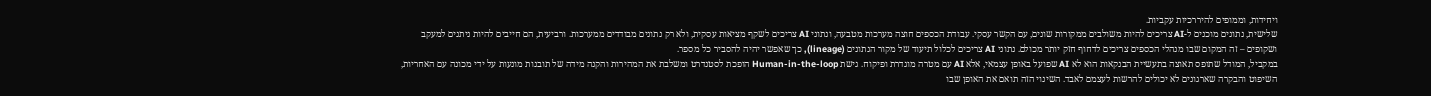ויחידות, וממופים להיררכיות עקביות.
שלישית, נתונים מוכנים ל-AI צריכים להיות משולבים ממקורות שונים, עם הקשר עסקי. עבודת הכספים חוצה מערכות מטבעה, ונתוני AI צריכים לשקף מציאות עסקית, ולא רק נתונים מבודדים ממערכות. ורביעית, הם חייבים להיות ניתנים למעקב ושקופים – זה המקום שבו מנהלי הכספים צריכים לדחוף חזק יותר מכולם. נתוני AI צריכים לכלול תיעוד של מקור הנתונים (lineage), כך שאפשר יהיה להסביר כל מספר.
במקביל, המודל שתופס תאוצה בתעשיית הבנקאות הוא לא AI שפועל באופן עצמאי, אלא AI עם מטרה מוגדרת ופיקוח. גישת Human-in-the-loop הופכת לסטנדרט ומשלבת את המהירות והקנה מידה של תובנות מונעות על ידי מכונה עם האחריות, השיפוט והבקרה שארגונים לא יכולים להרשות לעצמם לאבד. השינוי הזה תואם את האופן שבו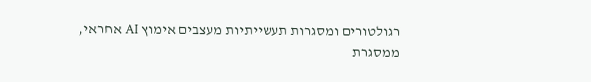רגולטורים ומסגרות תעשייתיות מעצבים אימוץ AI אחראי, ממסגרת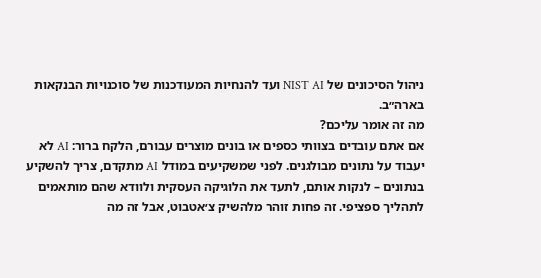ניהול הסיכונים של NIST AI ועד להנחיות המעודכנות של סוכנויות הבנקאות בארה״ב.
מה זה אומר עליכם?
אם אתם עובדים בצוותי כספים או בונים מוצרים עבורם, הלקח ברור: AI לא יעבוד על נתונים מבולגנים. לפני שמשקיעים במודל AI מתקדם, צריך להשקיע בנתונים – לנקות אותם, לתעד את הלוגיקה העסקית ולוודא שהם מותאמים לתהליך ספציפי. זה פחות זוהר מלהשיק צ׳אטבוט, אבל זה מה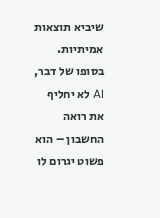שיביא תוצאות אמיתיות. בסופו של דבר, AI לא יחליף את רואה החשבון – הוא פשוט יגרום לו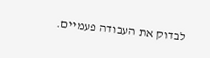לבדוק את העבודה פעמיים.